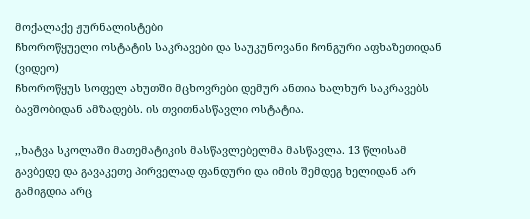მოქალაქე ჟურნალისტები
ჩხოროწყუელი ოსტატის საკრავები და საუკუნოვანი ჩონგური აფხაზეთიდან (ვიდეო)
ჩხოროწყუს სოფელ ახუთში მცხოვრები დემურ ანთია ხალხურ საკრავებს ბავშობიდან ამზადებს. ის თვითნასწავლი ოსტატია.

,,ხატვა სკოლაში მათემატიკის მასწავლებელმა მასწავლა. 13 წლისამ გავბედე და გავაკეთე პირველად ფანდური და იმის შემდეგ ხელიდან არ გამიგდია არც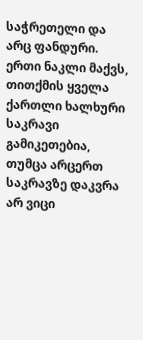საჭრეთელი და არც ფანდური. ერთი ნაკლი მაქვს, თითქმის ყველა ქართლი ხალხური საკრავი გამიკეთებია, თუმცა არცერთ საკრავზე დაკვრა არ ვიცი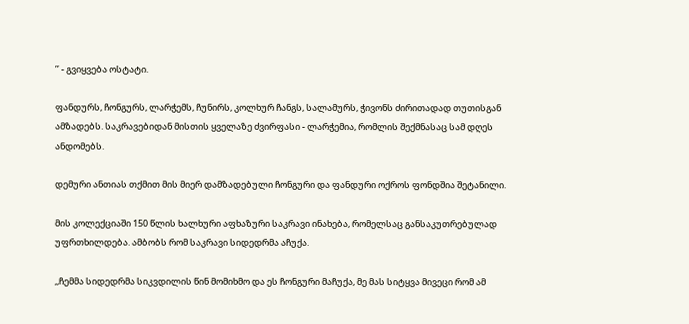’’ - გვიყვება ოსტატი.

ფანდურს, ჩონგურს, ლარჭემს, ჩუნირს, კოლხურ ჩანგს, სალამურს, ჭივონს ძირითადად თუთისგან ამზადებს. საკრავებიდან მისთის ყველაზე ძვირფასი - ლარჭემია, რომლის შექმნასაც სამ დღეს ანდომებს.

დემური ანთიას თქმით მის მიერ დამზადებული ჩონგური და ფანდური ოქროს ფონდშია შეტანილი.

მის კოლექციაში 150 წლის ხალხური აფხაზური საკრავი ინახება, რომელსაც განსაკუთრებულად უფრთხილდება. ამბობს რომ საკრავი სიდედრმა აჩუქა.

,,ჩემმა სიდედრმა სიკვდილის წინ მომიხმო და ეს ჩონგური მაჩუქა, მე მას სიტყვა მივეცი რომ ამ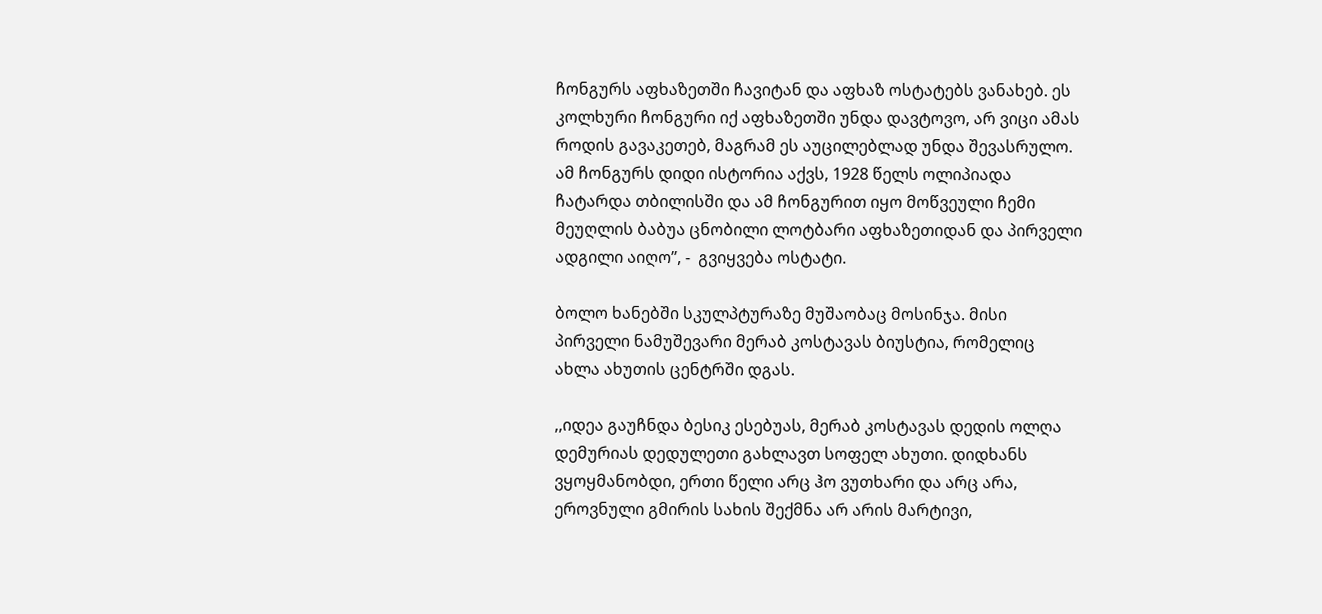ჩონგურს აფხაზეთში ჩავიტან და აფხაზ ოსტატებს ვანახებ. ეს კოლხური ჩონგური იქ აფხაზეთში უნდა დავტოვო, არ ვიცი ამას როდის გავაკეთებ, მაგრამ ეს აუცილებლად უნდა შევასრულო. ამ ჩონგურს დიდი ისტორია აქვს, 1928 წელს ოლიპიადა ჩატარდა თბილისში და ამ ჩონგურით იყო მოწვეული ჩემი მეუღლის ბაბუა ცნობილი ლოტბარი აფხაზეთიდან და პირველი ადგილი აიღო’’, -  გვიყვება ოსტატი.

ბოლო ხანებში სკულპტურაზე მუშაობაც მოსინჯა. მისი პირველი ნამუშევარი მერაბ კოსტავას ბიუსტია, რომელიც ახლა ახუთის ცენტრში დგას.

,,იდეა გაუჩნდა ბესიკ ესებუას, მერაბ კოსტავას დედის ოლღა დემურიას დედულეთი გახლავთ სოფელ ახუთი. დიდხანს ვყოყმანობდი, ერთი წელი არც ჰო ვუთხარი და არც არა, ეროვნული გმირის სახის შექმნა არ არის მარტივი,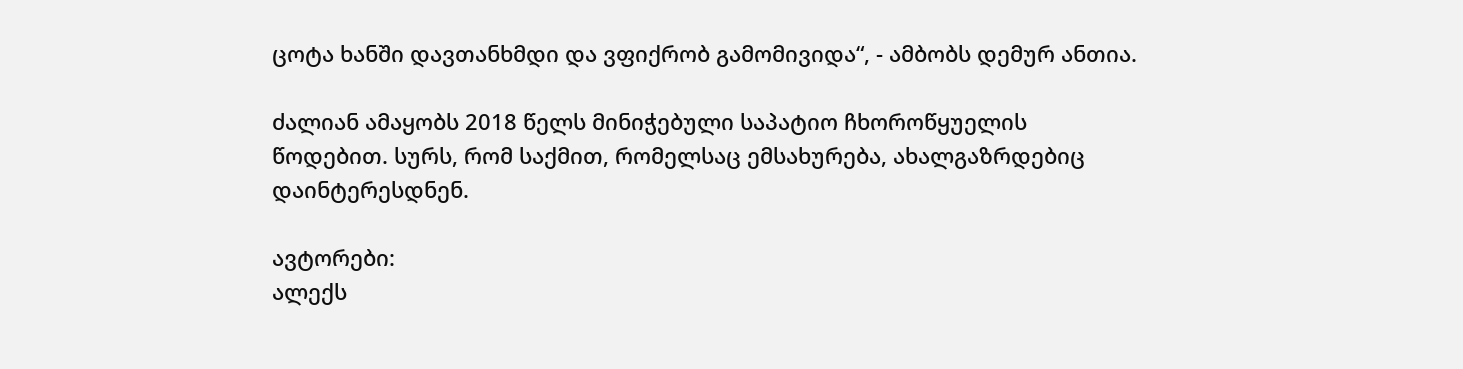ცოტა ხანში დავთანხმდი და ვფიქრობ გამომივიდა“, - ამბობს დემურ ანთია.

ძალიან ამაყობს 2018 წელს მინიჭებული საპატიო ჩხოროწყუელის წოდებით. სურს, რომ საქმით, რომელსაც ემსახურება, ახალგაზრდებიც დაინტერესდნენ.

ავტორები:
ალექს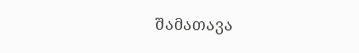შამათავა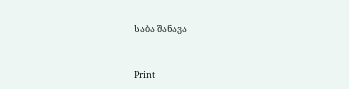საბა შანავა


Print